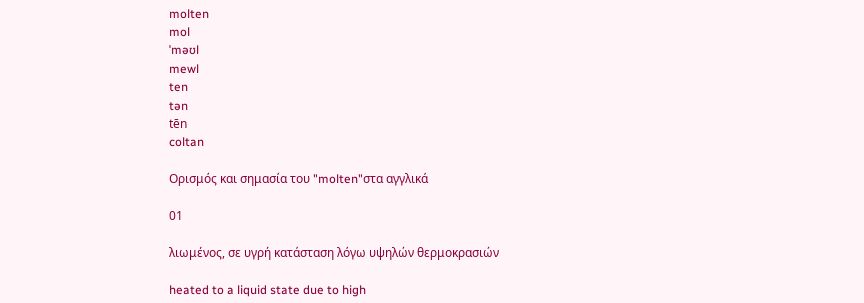molten
mol
ˈməʊl
mewl
ten
tən
tēn
coltan

Ορισμός και σημασία του "molten"στα αγγλικά

01

λιωμένος, σε υγρή κατάσταση λόγω υψηλών θερμοκρασιών

heated to a liquid state due to high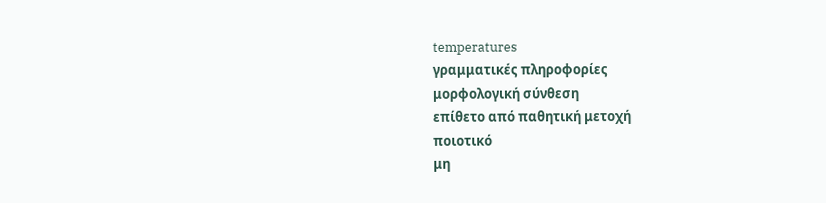temperatures
γραμματικές πληροφορίες
μορφολογική σύνθεση
επίθετο από παθητική μετοχή
ποιοτικό
μη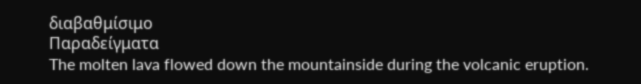διαβαθμίσιμο
Παραδείγματα
The molten lava flowed down the mountainside during the volcanic eruption.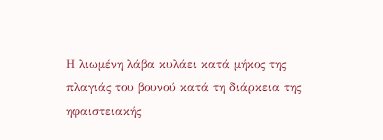Η λιωμένη λάβα κυλάει κατά μήκος της πλαγιάς του βουνού κατά τη διάρκεια της ηφαιστειακής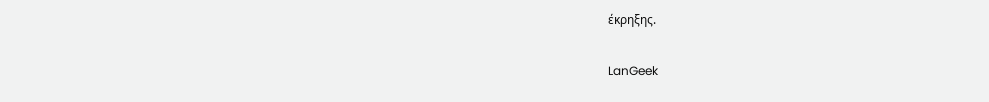έκρηξης.

LanGeek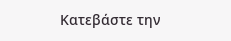Κατεβάστε την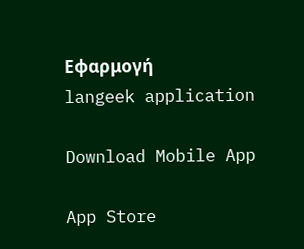Εφαρμογή
langeek application

Download Mobile App

App Store